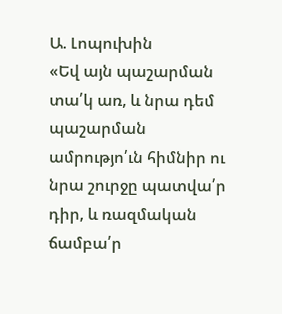Ա. Լոպուխին
«Եվ այն պաշարման տա՛կ առ, և նրա դեմ պաշարման ամրությո՛ւն հիմնիր ու նրա շուրջը պատվա՛ր դիր, և ռազմական ճամբա՛ր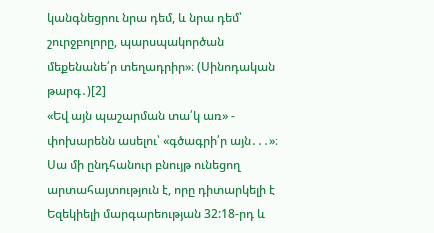կանգնեցրու նրա դեմ, և նրա դեմ՝ շուրջբոլորը, պարսպակործան մեքենանե՛ր տեղադրիր»։ (Սինոդական թարգ․)[2]
«Եվ այն պաշարման տա՛կ առ» - փոխարենն ասելու՝ «գծագրի՛ր այն․․․»։ Սա մի ընդհանուր բնույթ ունեցող արտահայտություն է, որը դիտարկելի է Եզեկիելի մարգարեության 32:18-րդ և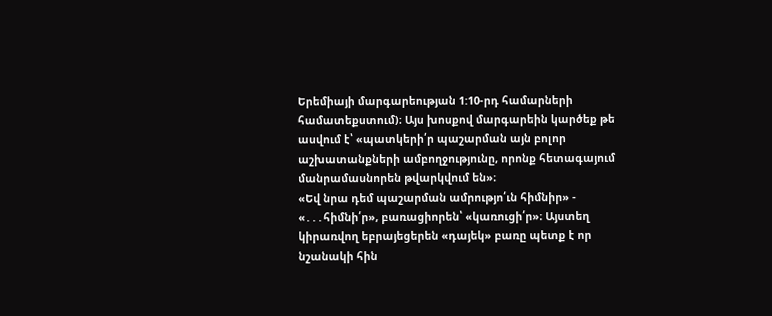Երեմիայի մարգարեության 1:10-րդ համարների համատեքստում)։ Այս խոսքով մարգարեին կարծեք թե ասվում է՝ «պատկերի՛ր պաշարման այն բոլոր աշխատանքների ամբողջությունը, որոնք հետագայում մանրամասնորեն թվարկվում են»։
«Եվ նրա դեմ պաշարման ամրությո՛ւն հիմնիր» - «․․․հիմնի՛ր», բառացիորեն՝ «կառուցի՛ր»։ Այստեղ կիրառվող եբրայեցերեն «դայեկ» բառը պետք է որ նշանակի հին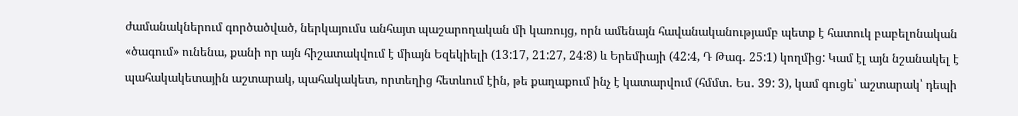ժամանակներում գործածված, ներկայումս անհայտ պաշարողական մի կառույց, որն ամենայն հավանականությամբ պետք է հատուկ բաբելոնական «ծագում» ունենա, քանի որ այն հիշատակվում է միայն Եզեկիելի (13:17, 21:27, 24:8) և Երեմիայի (42:4, Դ Թագ․ 25:1) կողմից: Կամ էլ այն նշանակել է պահակակետային աշտարակ, պահակակետ, որտեղից հետևում էին, թե քաղաքում ինչ է կատարվում (հմմտ․ Ես․ 39: 3), կամ գուցե՝ աշտարակ՝ դեպի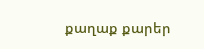քաղաք քարեր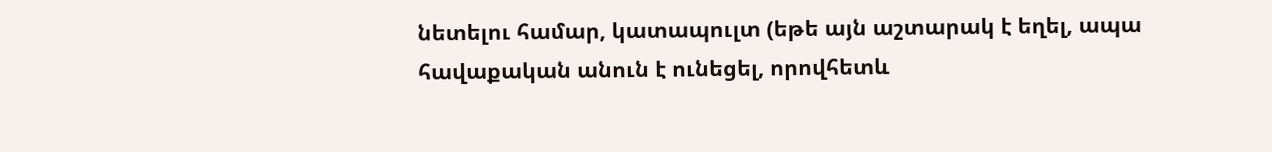նետելու համար, կատապուլտ (եթե այն աշտարակ է եղել, ապա հավաքական անուն է ունեցել, որովհետև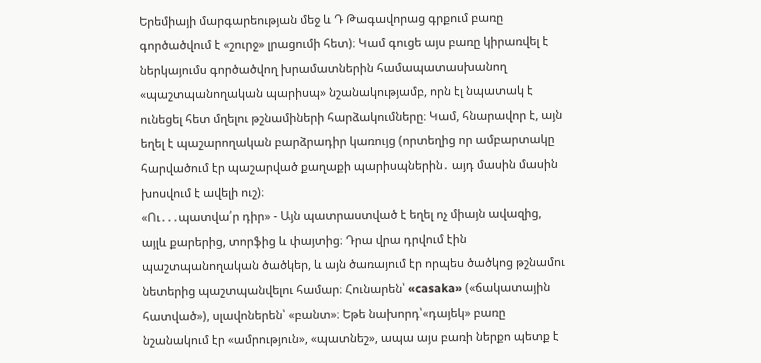Երեմիայի մարգարեության մեջ և Դ Թագավորաց գրքում բառը գործածվում է «շուրջ» լրացումի հետ)։ Կամ գուցե այս բառը կիրառվել է ներկայումս գործածվող խրամատներին համապատասխանող «պաշտպանողական պարիսպ» նշանակությամբ, որն էլ նպատակ է ունեցել հետ մղելու թշնամիների հարձակումները։ Կամ, հնարավոր է, այն եղել է պաշարողական բարձրադիր կառույց (որտեղից որ ամբարտակը հարվածում էր պաշարված քաղաքի պարիսպներին․ այդ մասին մասին խոսվում է ավելի ուշ)։
«Ու․․․պատվա՛ր դիր» - Այն պատրաստված է եղել ոչ միայն ավազից, այլև քարերից, տորֆից և փայտից։ Դրա վրա դրվում էին պաշտպանողական ծածկեր, և այն ծառայում էր որպես ծածկոց թշնամու նետերից պաշտպանվելու համար։ Հունարեն՝ «casaka» («ճակատային հատված»), սլավոներեն՝ «բանտ»։ Եթե նախորդ՝«դայեկ» բառը նշանակում էր «ամրություն», «պատնեշ», ապա այս բառի ներքո պետք է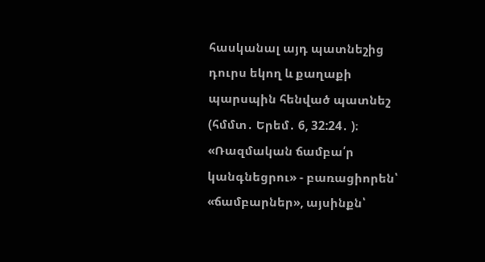հասկանալ այդ պատնեշից դուրս եկող և քաղաքի պարսպին հենված պատնեշ (հմմտ․ Երեմ․ 6, 32:24․ )։
«Ռազմական ճամբա՛ր կանգնեցրու» - բառացիորեն՝ «ճամբարներ», այսինքն՝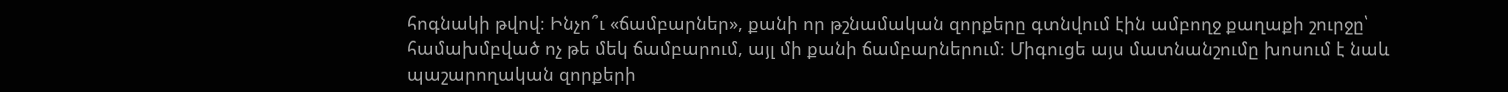հոգնակի թվով։ Ինչո՞ւ «ճամբարներ», քանի որ թշնամական զորքերը գտնվում էին ամբողջ քաղաքի շուրջը՝ համախմբված ոչ թե մեկ ճամբարում, այլ մի քանի ճամբարներում։ Միգուցե այս մատնանշումը խոսում է նաև պաշարողական զորքերի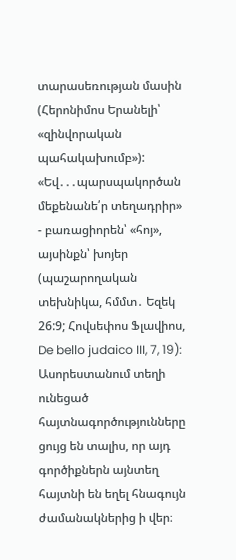տարասեռության մասին (Հերոնիմոս Երանելի՝ «զինվորական պահակախումբ»):
«Եվ․․․պարսպակործան մեքենանե՛ր տեղադրիր» - բառացիորեն՝ «հոյ», այսինքն՝ խոյեր (պաշարողական տեխնիկա, հմմտ․ Եզեկ 26:9; Հովսեփոս Ֆլավիոս, De bello judaico III, 7, 19): Ասորեստանում տեղի ունեցած հայտնագործությունները ցույց են տալիս, որ այդ գործիքներն այնտեղ հայտնի են եղել հնագույն ժամանակներից ի վեր։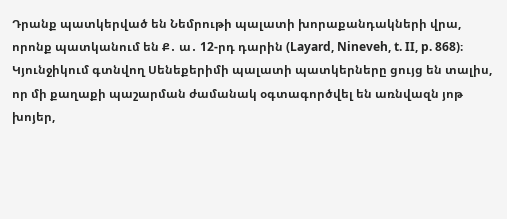Դրանք պատկերված են Նեմրութի պալատի խորաքանդակների վրա, որոնք պատկանում են Ք․ ա․ 12-րդ դարին (Layard, Nineveh, t. II, p. 868)։ Կյունջիկում գտնվող Սենեքերիմի պալատի պատկերները ցույց են տալիս, որ մի քաղաքի պաշարման ժամանակ օգտագործվել են առնվազն յոթ խոյեր,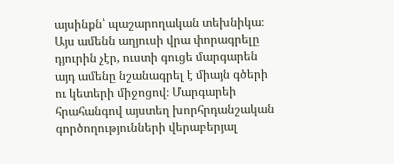այսինքն՝ պաշարողական տեխնիկա։ Այս ամենն աղյուսի վրա փորագրելը դյուրին չէր, ուստի գուցե մարգարեն այդ ամենը նշանագրել է միայն գծերի ու կետերի միջոցով։ Մարգարեի հրահանգով այստեղ խորհրդանշական գործողությունների վերաբերյալ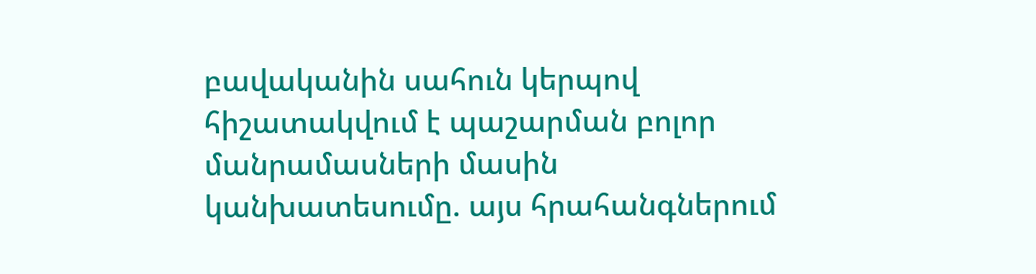բավականին սահուն կերպով հիշատակվում է պաշարման բոլոր մանրամասների մասին կանխատեսումը. այս հրահանգներում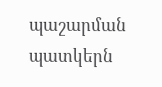պաշարման պատկերն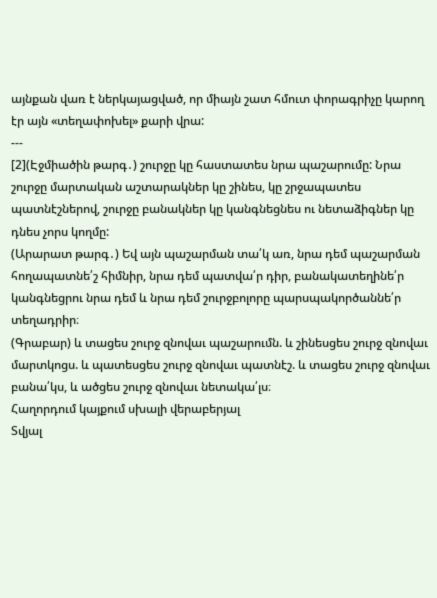այնքան վառ է ներկայացված, որ միայն շատ հմուտ փորագրիչը կարող էր այն «տեղափոխել» քարի վրա:
---
[2](Էջմիածին թարգ․) շուրջը կը հաստատես նրա պաշարումը: Նրա շուրջը մարտական աշտարակներ կը շինես, կը շրջապատես պատնէշներով, շուրջը բանակներ կը կանգնեցնես ու նետաձիգներ կը դնես չորս կողմը:
(Արարատ թարգ․) Եվ այն պաշարման տա՛կ առ, նրա դեմ պաշարման հողապատնե՛շ հիմնիր, նրա դեմ պատվա՛ր դիր, բանակատեղինե՛ր կանգնեցրու նրա դեմ և նրա դեմ շուրջբոլորը պարսպակործաննե՛ր տեղադրիր։
(Գրաբար) և տացես շուրջ զնովաւ պաշարումն. և շինեսցես շուրջ զնովաւ մարտկոցս. և պատեսցես շուրջ զնովաւ պատնէշ. և տացես շուրջ զնովաւ բանա՛կս, և ածցես շուրջ զնովաւ նետակա՛լս։
Հաղորդում կայքում սխալի վերաբերյալ
Տվյալ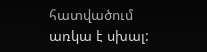հատվածում առկա է սխալ: